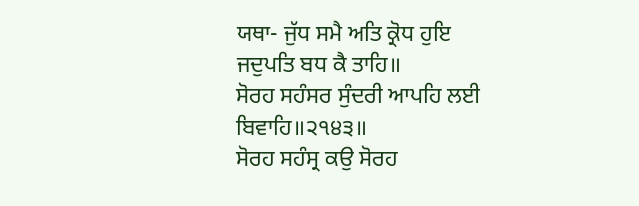ਯਥਾ- ਜੁੱਧ ਸਮੈ ਅਤਿ ਕ੍ਰੋਧ ਹੁਇ ਜਦੁਪਤਿ ਬਧ ਕੈ ਤਾਹਿ॥
ਸੋਰਹ ਸਹੰਸਰ ਸੁੰਦਰੀ ਆਪਹਿ ਲਈ ਬਿਵਾਹਿ॥੨੧੪੩॥
ਸੋਰਹ ਸਹੰਸ੍ਰ ਕਉ ਸੋਰਹ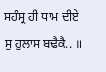ਸਹੰਸ੍ਰ ਹੀ ਧਾਮ ਦੀਏ ਸੁ ਹੁਲਾਸ ਬਢੈਕੈ.. ॥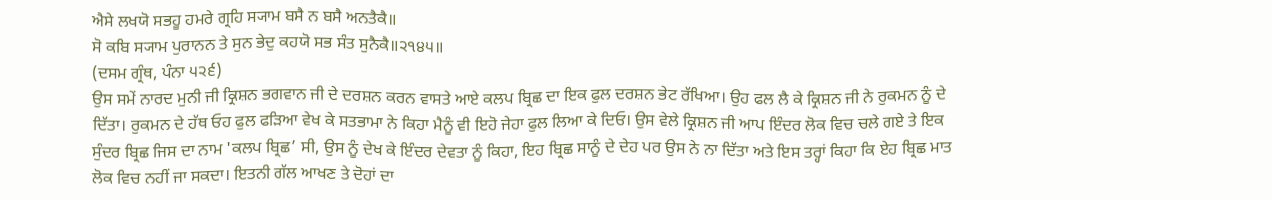ਐਸੇ ਲਖਯੋ ਸਭਹੂ ਹਮਰੇ ਗ੍ਰਹਿ ਸ੍ਯਾਮ ਬਸੈ ਨ ਬਸੈ ਅਨਤੈਕੈ॥
ਸੋ ਕਬਿ ਸ੍ਯਾਮ ਪੁਰਾਨਨ ਤੇ ਸੁਨ ਭੇਦੁ ਕਹਯੋ ਸਭ ਸੰਤ ਸੁਨੈਕੈ॥੨੧੪੫॥
(ਦਸਮ ਗ੍ਰੰਥ, ਪੰਨਾ ੫੨੬)
ਉਸ ਸਮੇਂ ਨਾਰਦ ਮੁਨੀ ਜੀ ਕ੍ਰਿਸ਼ਨ ਭਗਵਾਨ ਜੀ ਦੇ ਦਰਸ਼ਨ ਕਰਨ ਵਾਸਤੇ ਆਏ ਕਲਪ ਬ੍ਰਿਛ ਦਾ ਇਕ ਫੁਲ ਦਰਸ਼ਨ ਭੇਟ ਰੱਖਿਆ। ਉਹ ਫਲ ਲੈ ਕੇ ਕ੍ਰਿਸ਼ਨ ਜੀ ਨੇ ਰੁਕਮਨ ਨੂੰ ਦੇ ਦਿੱਤਾ। ਰੁਕਮਨ ਦੇ ਹੱਥ ਓਹ ਫੁਲ ਫੜਿਆ ਵੇਖ ਕੇ ਸਤਭਾਮਾ ਨੇ ਕਿਹਾ ਮੈਨੂੰ ਵੀ ਇਹੋ ਜੇਹਾ ਫੁਲ ਲਿਆ ਕੇ ਦਿਓ। ਉਸ ਵੇਲੇ ਕ੍ਰਿਸ਼ਨ ਜੀ ਆਪ ਇੰਦਰ ਲੋਕ ਵਿਚ ਚਲੇ ਗਏ ਤੇ ਇਕ ਸੁੰਦਰ ਬ੍ਰਿਛ ਜਿਸ ਦਾ ਨਾਮ 'ਕਲਪ ਬ੍ਰਿਛ’ ਸੀ, ਉਸ ਨੂੰ ਦੇਖ ਕੇ ਇੰਦਰ ਦੇਵਤਾ ਨੂੰ ਕਿਹਾ, ਇਹ ਬ੍ਰਿਛ ਸਾਨੂੰ ਦੇ ਦੇਹ ਪਰ ਉਸ ਨੇ ਨਾ ਦਿੱਤਾ ਅਤੇ ਇਸ ਤਰ੍ਹਾਂ ਕਿਹਾ ਕਿ ਏਹ ਬ੍ਰਿਛ ਮਾਤ ਲੋਕ ਵਿਚ ਨਹੀਂ ਜਾ ਸਕਦਾ। ਇਤਨੀ ਗੱਲ ਆਖਣ ਤੇ ਦੋਹਾਂ ਦਾ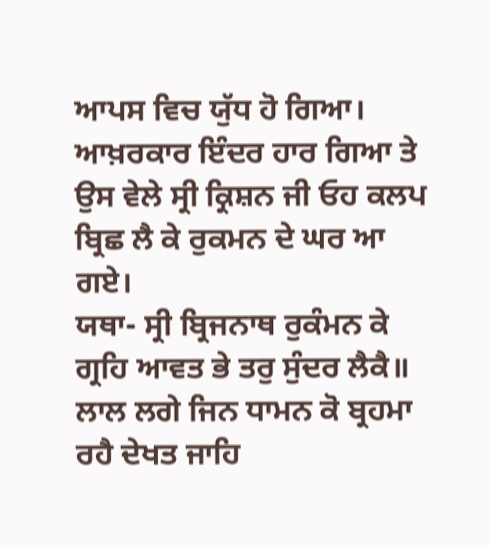ਆਪਸ ਵਿਚ ਯੁੱਧ ਹੋ ਗਿਆ। ਆਖ਼ਰਕਾਰ ਇੰਦਰ ਹਾਰ ਗਿਆ ਤੇ ਉਸ ਵੇਲੇ ਸ੍ਰੀ ਕ੍ਰਿਸ਼ਨ ਜੀ ਓਹ ਕਲਪ ਬ੍ਰਿਛ ਲੈ ਕੇ ਰੁਕਮਨ ਦੇ ਘਰ ਆ ਗਏ।
ਯਥਾ- ਸ੍ਰੀ ਬ੍ਰਿਜਨਾਥ ਰੁਕੰਮਨ ਕੇ ਗ੍ਰਹਿ ਆਵਤ ਭੇ ਤਰੁ ਸੁੰਦਰ ਲੈਕੈ॥
ਲਾਲ ਲਗੇ ਜਿਨ ਧਾਮਨ ਕੋ ਬ੍ਰਹਮਾ ਰਹੈ ਦੇਖਤ ਜਾਹਿ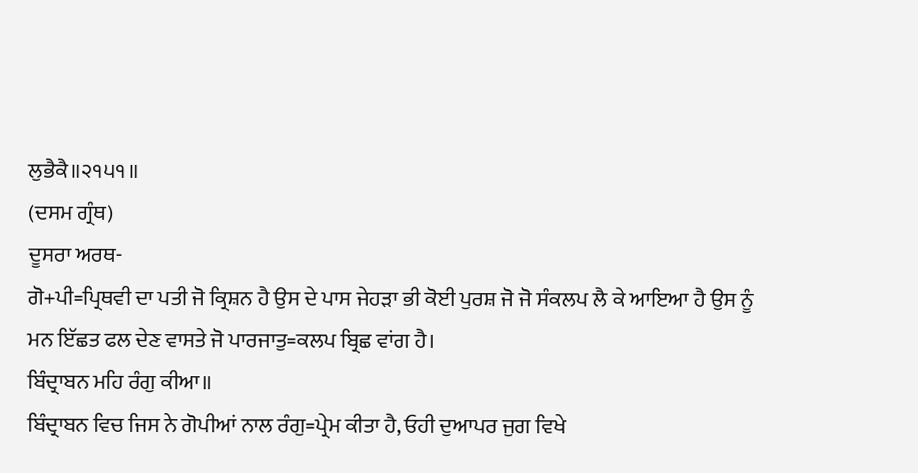ਲੁਭੈਕੈ॥੨੧੫੧॥
(ਦਸਮ ਗ੍ਰੰਥ)
ਦੂਸਰਾ ਅਰਥ-
ਗੋ+ਪੀ=ਪ੍ਰਿਥਵੀ ਦਾ ਪਤੀ ਜੋ ਕ੍ਰਿਸ਼ਨ ਹੈ ਉਸ ਦੇ ਪਾਸ ਜੇਹੜਾ ਭੀ ਕੋਈ ਪੁਰਸ਼ ਜੋ ਜੋ ਸੰਕਲਪ ਲੈ ਕੇ ਆਇਆ ਹੈ ਉਸ ਨੂੰ ਮਨ ਇੱਛਤ ਫਲ ਦੇਣ ਵਾਸਤੇ ਜੋ ਪਾਰਜਾਤੁ=ਕਲਪ ਬ੍ਰਿਛ ਵਾਂਗ ਹੈ।
ਬਿੰਦ੍ਰਾਬਨ ਮਹਿ ਰੰਗੁ ਕੀਆ॥
ਬਿੰਦ੍ਰਾਬਨ ਵਿਚ ਜਿਸ ਨੇ ਗੋਪੀਆਂ ਨਾਲ ਰੰਗੁ=ਪ੍ਰੇਮ ਕੀਤਾ ਹੈ, ਓਹੀ ਦੁਆਪਰ ਜੁਗ ਵਿਖੇ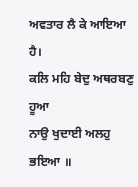ਅਵਤਾਰ ਲੈ ਕੇ ਆਇਆ ਹੈ।
ਕਲਿ ਮਹਿ ਬੇਦੁ ਅਥਰਬਣੁ ਹੂਆ
ਨਾਉ ਖੁਦਾਈ ਅਲਹੁ ਭਇਆ ॥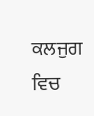ਕਲਜੁਗ ਵਿਚ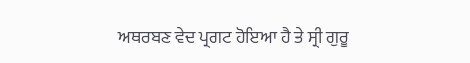ਅਥਰਬਣ ਵੇਦ ਪ੍ਰਗਟ ਹੋਇਆ ਹੈ ਤੇ ਸ੍ਰੀ ਗੁਰੂ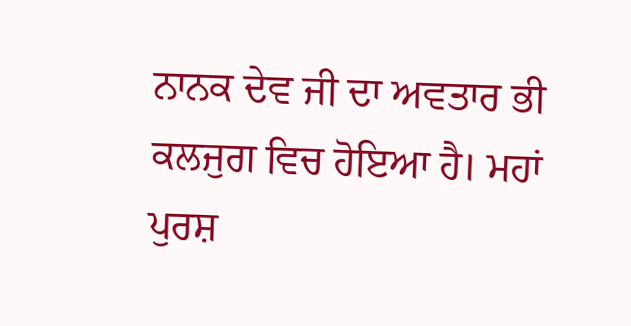ਨਾਨਕ ਦੇਵ ਜੀ ਦਾ ਅਵਤਾਰ ਭੀ ਕਲਜੁਗ ਵਿਚ ਹੋਇਆ ਹੈ। ਮਹਾਂ ਪੁਰਸ਼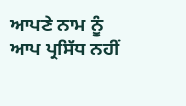ਆਪਣੇ ਨਾਮ ਨੂੰ ਆਪ ਪ੍ਰਸਿੱਧ ਨਹੀਂ